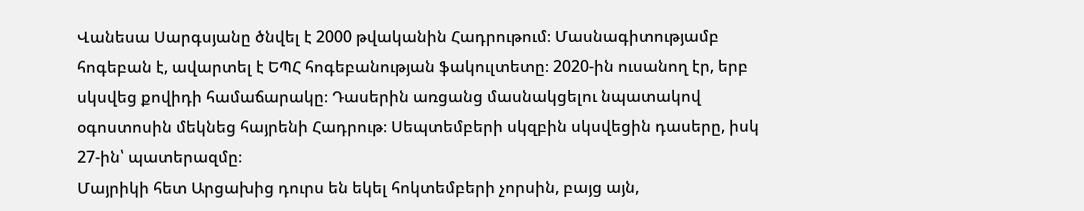Վանեսա Սարգսյանը ծնվել է 2000 թվականին Հադրութում։ Մասնագիտությամբ հոգեբան է, ավարտել է ԵՊՀ հոգեբանության ֆակուլտետը։ 2020-ին ուսանող էր, երբ սկսվեց քովիդի համաճարակը։ Դասերին առցանց մասնակցելու նպատակով օգոստոսին մեկնեց հայրենի Հադրութ։ Սեպտեմբերի սկզբին սկսվեցին դասերը, իսկ 27-ին՝ պատերազմը։
Մայրիկի հետ Արցախից դուրս են եկել հոկտեմբերի չորսին, բայց այն,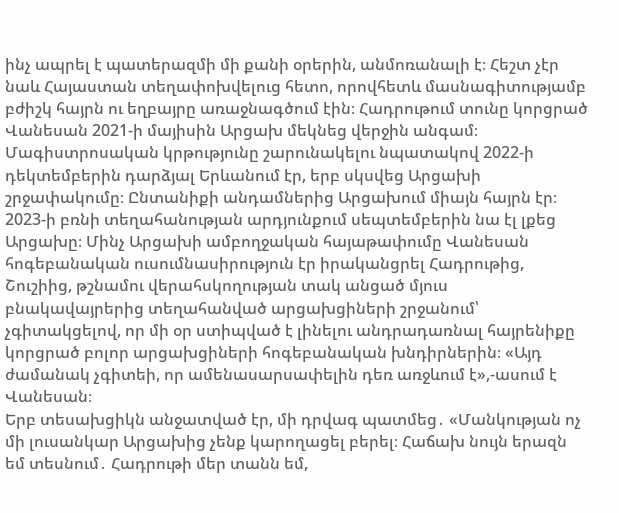ինչ ապրել է պատերազմի մի քանի օրերին, անմոռանալի է։ Հեշտ չէր նաև Հայաստան տեղափոխվելուց հետո, որովհետև մասնագիտությամբ բժիշկ հայրն ու եղբայրը առաջնագծում էին։ Հադրութում տունը կորցրած Վանեսան 2021-ի մայիսին Արցախ մեկնեց վերջին անգամ։
Մագիստրոսական կրթությունը շարունակելու նպատակով 2022-ի դեկտեմբերին դարձյալ Երևանում էր, երբ սկսվեց Արցախի շրջափակումը։ Ընտանիքի անդամներից Արցախում միայն հայրն էր։ 2023-ի բռնի տեղահանության արդյունքում սեպտեմբերին նա էլ լքեց Արցախը։ Մինչ Արցախի ամբողջական հայաթափումը Վանեսան հոգեբանական ուսումնասիրություն էր իրականցրել Հադրութից, Շուշիից, թշնամու վերահսկողության տակ անցած մյուս բնակավայրերից տեղահանված արցախցիների շրջանում՝ չգիտակցելով, որ մի օր ստիպված է լինելու անդրադառնալ հայրենիքը կորցրած բոլոր արցախցիների հոգեբանական խնդիրներին։ «Այդ ժամանակ չգիտեի, որ ամենասարսափելին դեռ առջևում է»,-ասում է Վանեսան։
Երբ տեսախցիկն անջատված էր, մի դրվագ պատմեց․ «Մանկության ոչ մի լուսանկար Արցախից չենք կարողացել բերել։ Հաճախ նույն երազն եմ տեսնում․ Հադրութի մեր տանն եմ,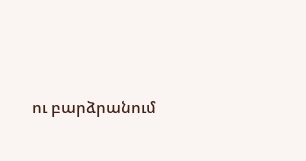ու բարձրանում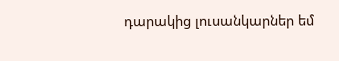դարակից լուսանկարներ եմ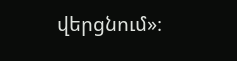վերցնում»։